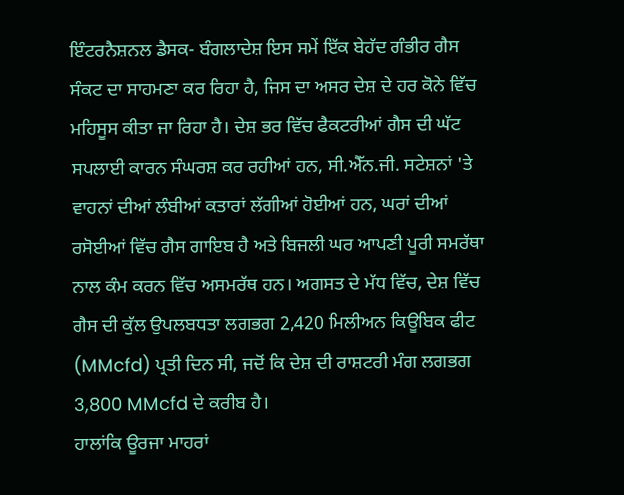ਇੰਟਰਨੈਸ਼ਨਲ ਡੈਸਕ- ਬੰਗਲਾਦੇਸ਼ ਇਸ ਸਮੇਂ ਇੱਕ ਬੇਹੱਦ ਗੰਭੀਰ ਗੈਸ ਸੰਕਟ ਦਾ ਸਾਹਮਣਾ ਕਰ ਰਿਹਾ ਹੈ, ਜਿਸ ਦਾ ਅਸਰ ਦੇਸ਼ ਦੇ ਹਰ ਕੋਨੇ ਵਿੱਚ ਮਹਿਸੂਸ ਕੀਤਾ ਜਾ ਰਿਹਾ ਹੈ। ਦੇਸ਼ ਭਰ ਵਿੱਚ ਫੈਕਟਰੀਆਂ ਗੈਸ ਦੀ ਘੱਟ ਸਪਲਾਈ ਕਾਰਨ ਸੰਘਰਸ਼ ਕਰ ਰਹੀਆਂ ਹਨ, ਸੀ.ਐੱਨ.ਜੀ. ਸਟੇਸ਼ਨਾਂ 'ਤੇ ਵਾਹਨਾਂ ਦੀਆਂ ਲੰਬੀਆਂ ਕਤਾਰਾਂ ਲੱਗੀਆਂ ਹੋਈਆਂ ਹਨ, ਘਰਾਂ ਦੀਆਂ ਰਸੋਈਆਂ ਵਿੱਚ ਗੈਸ ਗਾਇਬ ਹੈ ਅਤੇ ਬਿਜਲੀ ਘਰ ਆਪਣੀ ਪੂਰੀ ਸਮਰੱਥਾ ਨਾਲ ਕੰਮ ਕਰਨ ਵਿੱਚ ਅਸਮਰੱਥ ਹਨ। ਅਗਸਤ ਦੇ ਮੱਧ ਵਿੱਚ, ਦੇਸ਼ ਵਿੱਚ ਗੈਸ ਦੀ ਕੁੱਲ ਉਪਲਬਧਤਾ ਲਗਭਗ 2,420 ਮਿਲੀਅਨ ਕਿਊਬਿਕ ਫੀਟ (MMcfd) ਪ੍ਰਤੀ ਦਿਨ ਸੀ, ਜਦੋਂ ਕਿ ਦੇਸ਼ ਦੀ ਰਾਸ਼ਟਰੀ ਮੰਗ ਲਗਭਗ 3,800 MMcfd ਦੇ ਕਰੀਬ ਹੈ।
ਹਾਲਾਂਕਿ ਊਰਜਾ ਮਾਹਰਾਂ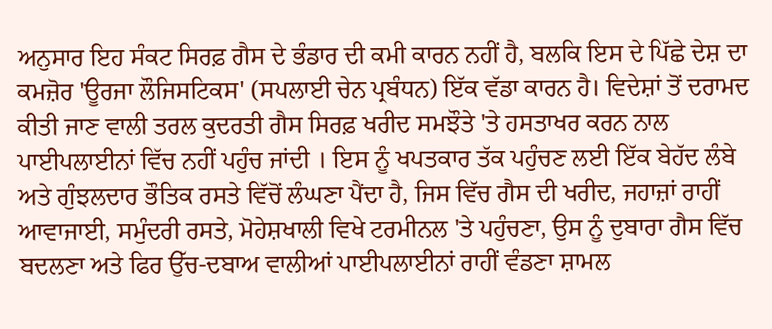ਅਨੁਸਾਰ ਇਹ ਸੰਕਟ ਸਿਰਫ਼ ਗੈਸ ਦੇ ਭੰਡਾਰ ਦੀ ਕਮੀ ਕਾਰਨ ਨਹੀਂ ਹੈ, ਬਲਕਿ ਇਸ ਦੇ ਪਿੱਛੇ ਦੇਸ਼ ਦਾ ਕਮਜ਼ੋਰ 'ਊਰਜਾ ਲੌਜਿਸਟਿਕਸ' (ਸਪਲਾਈ ਚੇਨ ਪ੍ਰਬੰਧਨ) ਇੱਕ ਵੱਡਾ ਕਾਰਨ ਹੈ। ਵਿਦੇਸ਼ਾਂ ਤੋਂ ਦਰਾਮਦ ਕੀਤੀ ਜਾਣ ਵਾਲੀ ਤਰਲ ਕੁਦਰਤੀ ਗੈਸ ਸਿਰਫ਼ ਖਰੀਦ ਸਮਝੌਤੇ 'ਤੇ ਹਸਤਾਖਰ ਕਰਨ ਨਾਲ ਪਾਈਪਲਾਈਨਾਂ ਵਿੱਚ ਨਹੀਂ ਪਹੁੰਚ ਜਾਂਦੀ । ਇਸ ਨੂੰ ਖਪਤਕਾਰ ਤੱਕ ਪਹੁੰਚਣ ਲਈ ਇੱਕ ਬੇਹੱਦ ਲੰਬੇ ਅਤੇ ਗੁੰਝਲਦਾਰ ਭੌਤਿਕ ਰਸਤੇ ਵਿੱਚੋਂ ਲੰਘਣਾ ਪੈਂਦਾ ਹੈ, ਜਿਸ ਵਿੱਚ ਗੈਸ ਦੀ ਖਰੀਦ, ਜਹਾਜ਼ਾਂ ਰਾਹੀਂ ਆਵਾਜਾਈ, ਸਮੁੰਦਰੀ ਰਸਤੇ, ਮੋਹੇਸ਼ਖਾਲੀ ਵਿਖੇ ਟਰਮੀਨਲ 'ਤੇ ਪਹੁੰਚਣਾ, ਉਸ ਨੂੰ ਦੁਬਾਰਾ ਗੈਸ ਵਿੱਚ ਬਦਲਣਾ ਅਤੇ ਫਿਰ ਉੱਚ-ਦਬਾਅ ਵਾਲੀਆਂ ਪਾਈਪਲਾਈਨਾਂ ਰਾਹੀਂ ਵੰਡਣਾ ਸ਼ਾਮਲ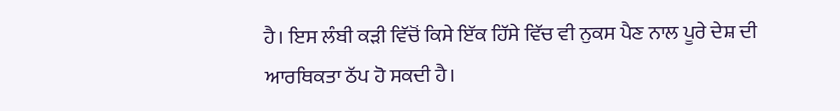ਹੈ। ਇਸ ਲੰਬੀ ਕੜੀ ਵਿੱਚੋਂ ਕਿਸੇ ਇੱਕ ਹਿੱਸੇ ਵਿੱਚ ਵੀ ਨੁਕਸ ਪੈਣ ਨਾਲ ਪੂਰੇ ਦੇਸ਼ ਦੀ ਆਰਥਿਕਤਾ ਠੱਪ ਹੋ ਸਕਦੀ ਹੈ।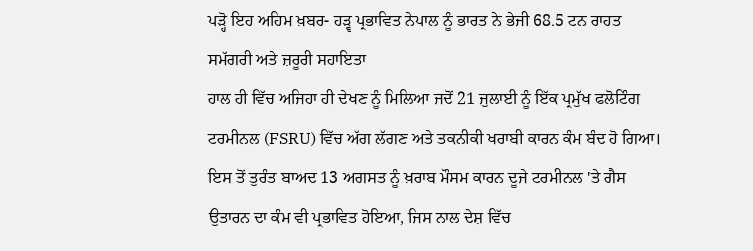ਪੜ੍ਹੋ ਇਹ ਅਹਿਮ ਖ਼ਬਰ- ਹੜ੍ਵ ਪ੍ਰਭਾਵਿਤ ਨੇਪਾਲ ਨੂੰ ਭਾਰਤ ਨੇ ਭੇਜੀ 68.5 ਟਨ ਰਾਹਤ ਸਮੱਗਰੀ ਅਤੇ ਜ਼ਰੂਰੀ ਸਹਾਇਤਾ
ਹਾਲ ਹੀ ਵਿੱਚ ਅਜਿਹਾ ਹੀ ਦੇਖਣ ਨੂੰ ਮਿਲਿਆ ਜਦੋਂ 21 ਜੁਲਾਈ ਨੂੰ ਇੱਕ ਪ੍ਰਮੁੱਖ ਫਲੋਟਿੰਗ ਟਰਮੀਨਲ (FSRU) ਵਿੱਚ ਅੱਗ ਲੱਗਣ ਅਤੇ ਤਕਨੀਕੀ ਖਰਾਬੀ ਕਾਰਨ ਕੰਮ ਬੰਦ ਹੋ ਗਿਆ। ਇਸ ਤੋਂ ਤੁਰੰਤ ਬਾਅਦ 13 ਅਗਸਤ ਨੂੰ ਖ਼ਰਾਬ ਮੌਸਮ ਕਾਰਨ ਦੂਜੇ ਟਰਮੀਨਲ 'ਤੇ ਗੈਸ ਉਤਾਰਨ ਦਾ ਕੰਮ ਵੀ ਪ੍ਰਭਾਵਿਤ ਹੋਇਆ, ਜਿਸ ਨਾਲ ਦੇਸ਼ ਵਿੱਚ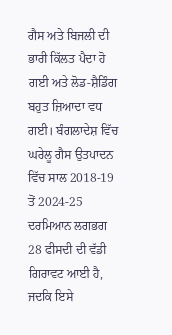ਗੈਸ ਅਤੇ ਬਿਜਲੀ ਦੀ ਭਾਰੀ ਕਿੱਲਤ ਪੈਦਾ ਹੋ ਗਈ ਅਤੇ ਲੋਡ-ਸ਼ੈਡਿੰਗ ਬਹੁਤ ਜ਼ਿਆਦਾ ਵਧ ਗਈ। ਬੰਗਲਾਦੇਸ਼ ਵਿੱਚ ਘਰੇਲੂ ਗੈਸ ਉਤਪਾਦਨ ਵਿੱਚ ਸਾਲ 2018-19 ਤੋਂ 2024-25 ਦਰਮਿਆਨ ਲਗਭਗ 28 ਫੀਸਦੀ ਦੀ ਵੱਡੀ ਗਿਰਾਵਟ ਆਈ ਹੈ, ਜਦਕਿ ਇਸੇ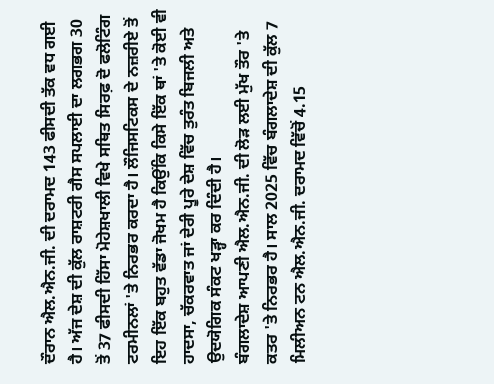ਦੌਰਾਨ ਐਲ.ਐਨ.ਜੀ. ਦੀ ਦਰਾਮਦ 143 ਫੀਸਦੀ ਤੱਕ ਵਧ ਗਈ ਹੈ। ਅੱਜ ਦੇਸ਼ ਦੀ ਕੁੱਲ ਰਾਸ਼ਟਰੀ ਗੈਸ ਸਪਲਾਈ ਦਾ ਲਗਭਗ 30 ਤੋਂ 37 ਫੀਸਦੀ ਹਿੱਸਾ ਮੋਹੇਸ਼ਖਾਲੀ ਵਿਖੇ ਸਥਿਤ ਸਿਰਫ਼ ਦੋ ਫਲੋਟਿੰਗ ਟਰਮੀਨਲਾਂ 'ਤੇ ਨਿਰਭਰ ਕਰਦਾ ਹੈ। ਲੌਜਿਸਟਿਕਸ ਦੇ ਨਜ਼ਰੀਏ ਤੋਂ ਇਹ ਇੱਕ ਬਹੁਤ ਵੱਡਾ ਜੋਖਮ ਹੈ ਕਿਉਂਕਿ ਕਿਸੇ ਇੱਕ ਥਾਂ 'ਤੇ ਕੋਈ ਵੀ ਹਾਦਸਾ, ਚੱਕਰਵਾਤ ਜਾਂ ਦੇਰੀ ਪੂਰੇ ਦੇਸ਼ ਵਿੱਚ ਤੁਰੰਤ ਬਿਜਲੀ ਅਤੇ ਉਦਯੋਗਿਕ ਸੰਕਟ ਖੜ੍ਹਾ ਕਰ ਦਿੰਦੀ ਹੈ।
ਬੰਗਲਾਦੇਸ਼ ਆਪਣੀ ਐਲ.ਐਨ.ਜੀ. ਦੀ ਲੋੜ ਲਈ ਮੁੱਖ ਤੌਰ 'ਤੇ ਕਤਰ 'ਤੇ ਨਿਰਭਰ ਹੈ। ਸਾਲ 2025 ਵਿੱਚ ਬੰਗਲਾਦੇਸ਼ ਦੀ ਕੁੱਲ 7 ਮਿਲੀਅਨ ਟਨ ਐਲ.ਐਨ.ਜੀ. ਦਰਾਮਦ ਵਿੱਚੋਂ 4.15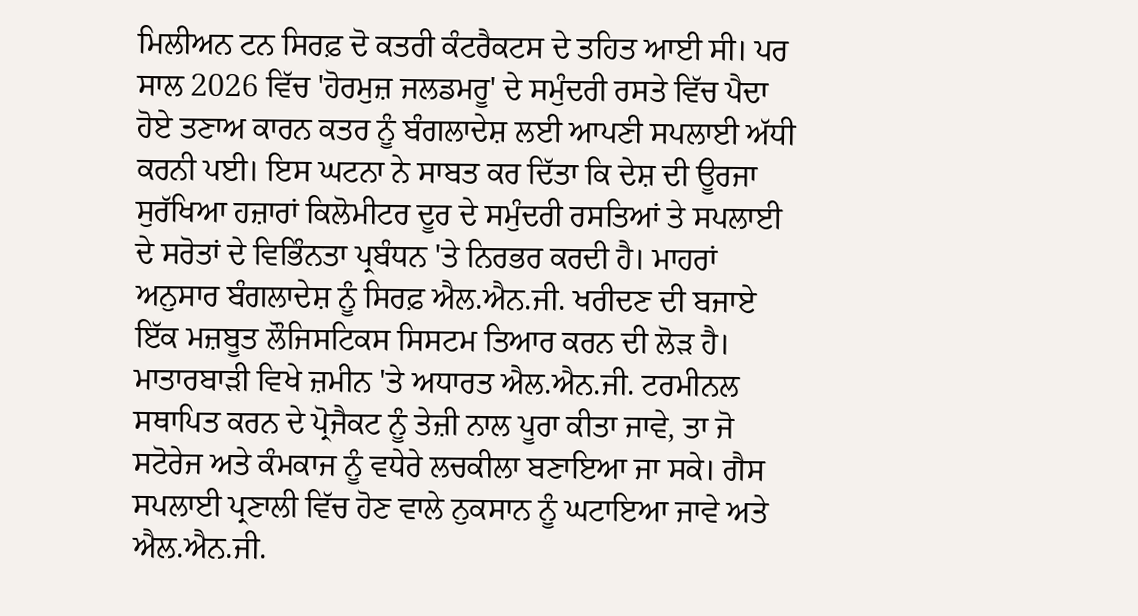ਮਿਲੀਅਨ ਟਨ ਸਿਰਫ਼ ਦੋ ਕਤਰੀ ਕੰਟਰੈਕਟਸ ਦੇ ਤਹਿਤ ਆਈ ਸੀ। ਪਰ ਸਾਲ 2026 ਵਿੱਚ 'ਹੋਰਮੁਜ਼ ਜਲਡਮਰੂ' ਦੇ ਸਮੁੰਦਰੀ ਰਸਤੇ ਵਿੱਚ ਪੈਦਾ ਹੋਏ ਤਣਾਅ ਕਾਰਨ ਕਤਰ ਨੂੰ ਬੰਗਲਾਦੇਸ਼ ਲਈ ਆਪਣੀ ਸਪਲਾਈ ਅੱਧੀ ਕਰਨੀ ਪਈ। ਇਸ ਘਟਨਾ ਨੇ ਸਾਬਤ ਕਰ ਦਿੱਤਾ ਕਿ ਦੇਸ਼ ਦੀ ਊਰਜਾ ਸੁਰੱਖਿਆ ਹਜ਼ਾਰਾਂ ਕਿਲੋਮੀਟਰ ਦੂਰ ਦੇ ਸਮੁੰਦਰੀ ਰਸਤਿਆਂ ਤੇ ਸਪਲਾਈ ਦੇ ਸਰੋਤਾਂ ਦੇ ਵਿਭਿੰਨਤਾ ਪ੍ਰਬੰਧਨ 'ਤੇ ਨਿਰਭਰ ਕਰਦੀ ਹੈ। ਮਾਹਰਾਂ ਅਨੁਸਾਰ ਬੰਗਲਾਦੇਸ਼ ਨੂੰ ਸਿਰਫ਼ ਐਲ.ਐਨ.ਜੀ. ਖਰੀਦਣ ਦੀ ਬਜਾਏ ਇੱਕ ਮਜ਼ਬੂਤ ਲੌਜਿਸਟਿਕਸ ਸਿਸਟਮ ਤਿਆਰ ਕਰਨ ਦੀ ਲੋੜ ਹੈ। ਮਾਤਾਰਬਾੜੀ ਵਿਖੇ ਜ਼ਮੀਨ 'ਤੇ ਅਧਾਰਤ ਐਲ.ਐਨ.ਜੀ. ਟਰਮੀਨਲ ਸਥਾਪਿਤ ਕਰਨ ਦੇ ਪ੍ਰੋਜੈਕਟ ਨੂੰ ਤੇਜ਼ੀ ਨਾਲ ਪੂਰਾ ਕੀਤਾ ਜਾਵੇ, ਤਾ ਜੋ ਸਟੋਰੇਜ ਅਤੇ ਕੰਮਕਾਜ ਨੂੰ ਵਧੇਰੇ ਲਚਕੀਲਾ ਬਣਾਇਆ ਜਾ ਸਕੇ। ਗੈਸ ਸਪਲਾਈ ਪ੍ਰਣਾਲੀ ਵਿੱਚ ਹੋਣ ਵਾਲੇ ਨੁਕਸਾਨ ਨੂੰ ਘਟਾਇਆ ਜਾਵੇ ਅਤੇ ਐਲ.ਐਨ.ਜੀ.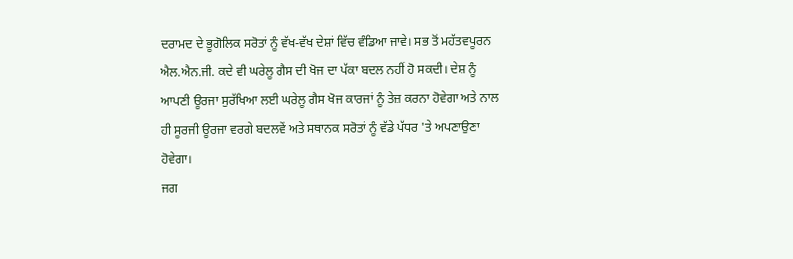ਦਰਾਮਦ ਦੇ ਭੂਗੋਲਿਕ ਸਰੋਤਾਂ ਨੂੰ ਵੱਖ-ਵੱਖ ਦੇਸ਼ਾਂ ਵਿੱਚ ਵੰਡਿਆ ਜਾਵੇ। ਸਭ ਤੋਂ ਮਹੱਤਵਪੂਰਨ ਐਲ.ਐਨ.ਜੀ. ਕਦੇ ਵੀ ਘਰੇਲੂ ਗੈਸ ਦੀ ਖੋਜ ਦਾ ਪੱਕਾ ਬਦਲ ਨਹੀਂ ਹੋ ਸਕਦੀ। ਦੇਸ਼ ਨੂੰ ਆਪਣੀ ਊਰਜਾ ਸੁਰੱਖਿਆ ਲਈ ਘਰੇਲੂ ਗੈਸ ਖੋਜ ਕਾਰਜਾਂ ਨੂੰ ਤੇਜ਼ ਕਰਨਾ ਹੋਵੇਗਾ ਅਤੇ ਨਾਲ ਹੀ ਸੂਰਜੀ ਊਰਜਾ ਵਰਗੇ ਬਦਲਵੇਂ ਅਤੇ ਸਥਾਨਕ ਸਰੋਤਾਂ ਨੂੰ ਵੱਡੇ ਪੱਧਰ 'ਤੇ ਅਪਣਾਉਣਾ ਹੋਵੇਗਾ।
ਜਗ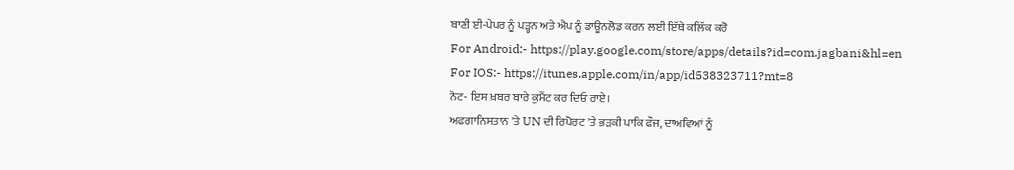ਬਾਣੀ ਈ-ਪੇਪਰ ਨੂੰ ਪੜ੍ਹਨ ਅਤੇ ਐਪ ਨੂੰ ਡਾਊਨਲੋਡ ਕਰਨ ਲਈ ਇੱਥੇ ਕਲਿੱਕ ਕਰੋ
For Android:- https://play.google.com/store/apps/details?id=com.jagbani&hl=en
For IOS:- https://itunes.apple.com/in/app/id538323711?mt=8
ਨੋਟ- ਇਸ ਖ਼ਬਰ ਬਾਰੇ ਕੁਮੈਂਟ ਕਰ ਦਿਓ ਰਾਏ।
ਅਫਗਾਨਿਸਤਾਨ 'ਤੇ UN ਦੀ ਰਿਪੋਰਟ 'ਤੇ ਭੜਕੀ ਪਾਕਿ ਫੌਜ, ਦਾਅਵਿਆਂ ਨੂੰ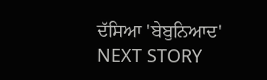ਦੱਸਿਆ 'ਬੇਬੁਨਿਆਦ'
NEXT STORY